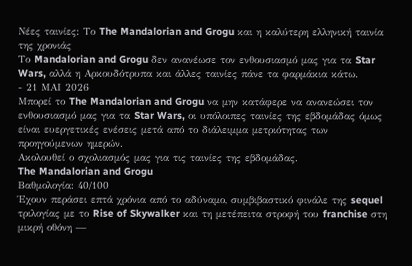Νέες ταινίες: Το The Mandalorian and Grogu και η καλύτερη ελληνική ταινία της χρονιάς
Το Mandalorian and Grogu δεν ανανέωσε τον ενθουσιασμό μας για τα Star Wars, αλλά η Αρκουδότρυπα και άλλες ταινίες πάνε τα φαρμάκια κάτω.
- 21 ΜΑΙ 2026
Μπορεί το The Mandalorian and Grogu να μην κατάφερε να ανανεώσει τον ενθουσιασμό μας για τα Star Wars, οι υπόλοιπες ταινίες της εβδομάδας όμως είναι ευεργετικές ενέσεις μετά από το διάλειμμα μετριότητας των προηγούμενων ημερών.
Ακολουθεί ο σχολιασμός μας για τις ταινίες της εβδομάδας.
The Mandalorian and Grogu
Βαθμολογία: 40/100
Έχουν περάσει επτά χρόνια από το αδύναμο, συμβιβαστικό φινάλε της sequel τριλογίας με το Rise of Skywalker και τη μετέπειτα στροφή του franchise στη μικρή οθόνη —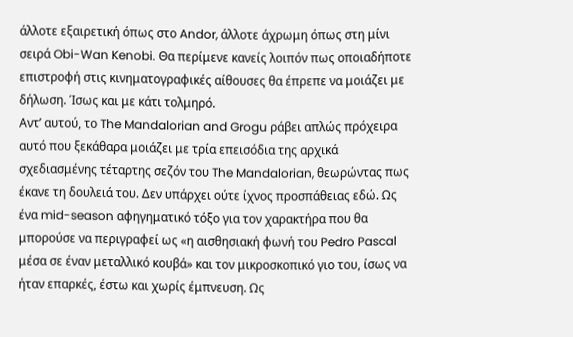άλλοτε εξαιρετική όπως στο Andor, άλλοτε άχρωμη όπως στη μίνι σειρά Obi-Wan Kenobi. Θα περίμενε κανείς λοιπόν πως οποιαδήποτε επιστροφή στις κινηματογραφικές αίθουσες θα έπρεπε να μοιάζει με δήλωση. Ίσως και με κάτι τολμηρό.
Αντ’ αυτού, το The Mandalorian and Grogu ράβει απλώς πρόχειρα αυτό που ξεκάθαρα μοιάζει με τρία επεισόδια της αρχικά σχεδιασμένης τέταρτης σεζόν του The Mandalorian, θεωρώντας πως έκανε τη δουλειά του. Δεν υπάρχει ούτε ίχνος προσπάθειας εδώ. Ως ένα mid-season αφηγηματικό τόξο για τον χαρακτήρα που θα μπορούσε να περιγραφεί ως «η αισθησιακή φωνή του Pedro Pascal μέσα σε έναν μεταλλικό κουβά» και τον μικροσκοπικό γιο του, ίσως να ήταν επαρκές, έστω και χωρίς έμπνευση. Ως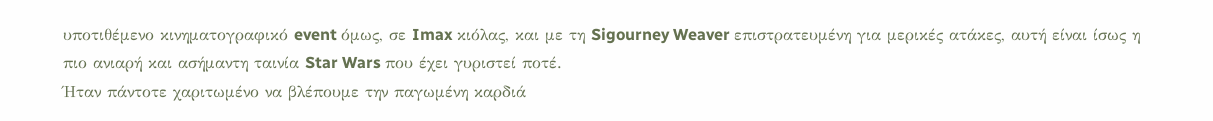υποτιθέμενο κινηματογραφικό event όμως, σε Imax κιόλας, και με τη Sigourney Weaver επιστρατευμένη για μερικές ατάκες, αυτή είναι ίσως η πιο ανιαρή και ασήμαντη ταινία Star Wars που έχει γυριστεί ποτέ.
Ήταν πάντοτε χαριτωμένο να βλέπουμε την παγωμένη καρδιά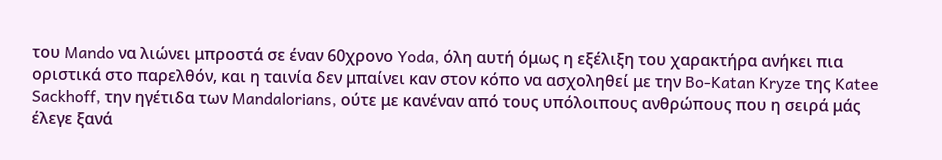του Mando να λιώνει μπροστά σε έναν 60χρονο Yoda, όλη αυτή όμως η εξέλιξη του χαρακτήρα ανήκει πια οριστικά στο παρελθόν, και η ταινία δεν μπαίνει καν στον κόπο να ασχοληθεί με την Bo-Katan Kryze της Katee Sackhoff, την ηγέτιδα των Mandalorians, ούτε με κανέναν από τους υπόλοιπους ανθρώπους που η σειρά μάς έλεγε ξανά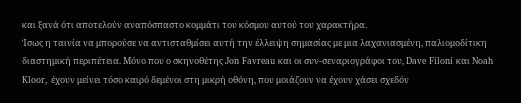και ξανά ότι αποτελούν αναπόσπαστο κομμάτι του κόσμου αυτού του χαρακτήρα.
Ίσως η ταινία να μπορούσε να αντισταθμίσει αυτή την έλλειψη σημασίας με μια λαχανιασμένη, παλιομοδίτικη διαστημική περιπέτεια. Μόνο που ο σκηνοθέτης Jon Favreau και οι συν-σεναριογράφοι του, Dave Filoni και Noah Kloor, έχουν μείνει τόσο καιρό δεμένοι στη μικρή οθόνη, που μοιάζουν να έχουν χάσει σχεδόν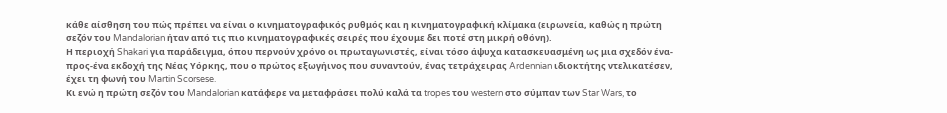κάθε αίσθηση του πώς πρέπει να είναι ο κινηματογραφικός ρυθμός και η κινηματογραφική κλίμακα (ειρωνεία, καθώς η πρώτη σεζόν του Mandalorian ήταν από τις πιο κινηματογραφικές σειρές που έχουμε δει ποτέ στη μικρή οθόνη).
Η περιοχή Shakari για παράδειγμα, όπου περνούν χρόνο οι πρωταγωνιστές, είναι τόσο άψυχα κατασκευασμένη ως μια σχεδόν ένα-προς-ένα εκδοχή της Νέας Υόρκης, που ο πρώτος εξωγήινος που συναντούν, ένας τετράχειρας Ardennian ιδιοκτήτης ντελικατέσεν, έχει τη φωνή του Martin Scorsese.
Κι ενώ η πρώτη σεζόν του Mandalorian κατάφερε να μεταφράσει πολύ καλά τα tropes του western στο σύμπαν των Star Wars, το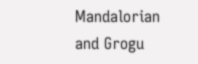Mandalorian and Grogu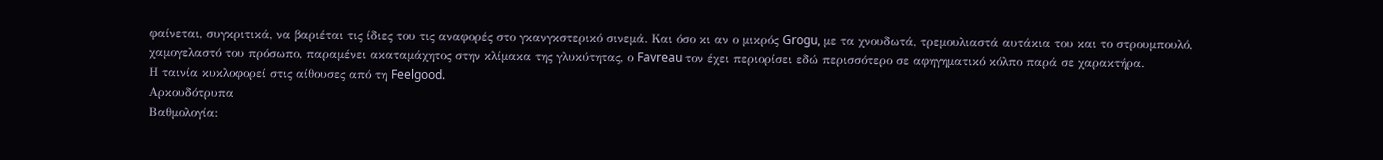φαίνεται, συγκριτικά, να βαριέται τις ίδιες του τις αναφορές στο γκανγκστερικό σινεμά. Και όσο κι αν ο μικρός Grogu, με τα χνουδωτά, τρεμουλιαστά αυτάκια του και το στρουμπουλό, χαμογελαστό του πρόσωπο, παραμένει ακαταμάχητος στην κλίμακα της γλυκύτητας, ο Favreau τον έχει περιορίσει εδώ περισσότερο σε αφηγηματικό κόλπο παρά σε χαρακτήρα.
Η ταινία κυκλοφορεί στις αίθουσες από τη Feelgood.
Αρκουδότρυπα
Βαθμολογία: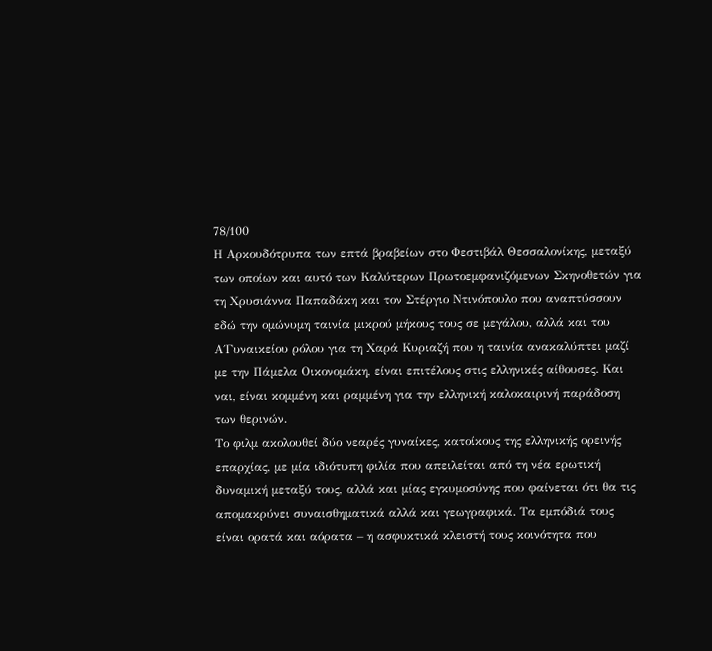78/100
Η Αρκουδότρυπα των επτά βραβείων στο Φεστιβάλ Θεσσαλονίκης, μεταξύ των οποίων και αυτό των Καλύτερων Πρωτοεμφανιζόμενων Σκηνοθετών για τη Χρυσιάννα Παπαδάκη και τον Στέργιο Ντινόπουλο που αναπτύσσουν εδώ την ομώνυμη ταινία μικρού μήκους τους σε μεγάλου, αλλά και του Α΄Γυναικείου ρόλου για τη Χαρά Κυριαζή που η ταινία ανακαλύπτει μαζί με την Πάμελα Οικονομάκη, είναι επιτέλους στις ελληνικές αίθουσες. Και ναι, είναι κομμένη και ραμμένη για την ελληνική καλοκαιρινή παράδοση των θερινών.
Το φιλμ ακολουθεί δύο νεαρές γυναίκες, κατοίκους της ελληνικής ορεινής επαρχίας, με μία ιδιότυπη φιλία που απειλείται από τη νέα ερωτική δυναμική μεταξύ τους, αλλά και μίας εγκυμοσύνης που φαίνεται ότι θα τις απομακρύνει συναισθηματικά αλλά και γεωγραφικά. Τα εμπόδιά τους είναι ορατά και αόρατα – η ασφυκτικά κλειστή τους κοινότητα που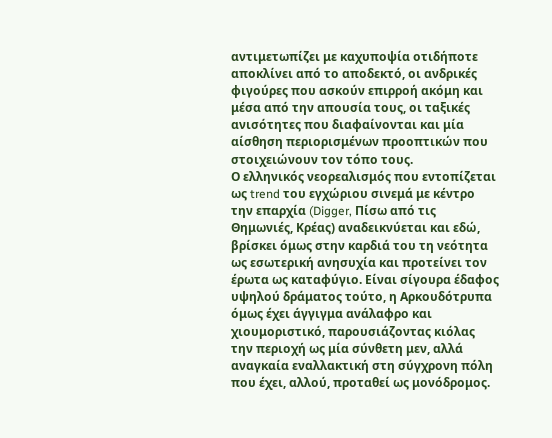αντιμετωπίζει με καχυποψία οτιδήποτε αποκλίνει από το αποδεκτό, οι ανδρικές φιγούρες που ασκούν επιρροή ακόμη και μέσα από την απουσία τους, οι ταξικές ανισότητες που διαφαίνονται και μία αίσθηση περιορισμένων προοπτικών που στοιχειώνουν τον τόπο τους.
Ο ελληνικός νεορεαλισμός που εντοπίζεται ως trend του εγχώριου σινεμά με κέντρο την επαρχία (Digger, Πίσω από τις Θημωνιές, Κρέας) αναδεικνύεται και εδώ, βρίσκει όμως στην καρδιά του τη νεότητα ως εσωτερική ανησυχία και προτείνει τον έρωτα ως καταφύγιο. Είναι σίγουρα έδαφος υψηλού δράματος τούτο, η Αρκουδότρυπα όμως έχει άγγιγμα ανάλαφρο και χιουμοριστικό, παρουσιάζοντας κιόλας την περιοχή ως μία σύνθετη μεν, αλλά αναγκαία εναλλακτική στη σύγχρονη πόλη που έχει, αλλού, προταθεί ως μονόδρομος.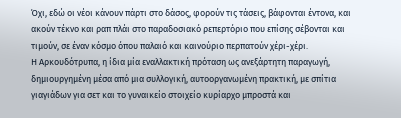Όχι, εδώ οι νέοι κάνουν πάρτι στο δάσος, φορούν τις τάσεις, βάφονται έντονα, και ακούν τέκνο και ραπ πλάι στο παραδοσιακό ρεπερτόριο που επίσης σέβονται και τιμούν, σε έναν κόσμο όπου παλαιό και καινούριο περπατούν χέρι-χέρι.
Η Αρκουδότρυπα, η ίδια μία εναλλακτική πρόταση ως ανεξάρτητη παραγωγή, δημιουργημένη μέσα από μια συλλογική, αυτοοργανωμένη πρακτική, με σπίτια γιαγιάδων για σετ και το γυναικείο στοιχείο κυρίαρχο μπροστά και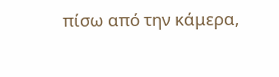πίσω από την κάμερα,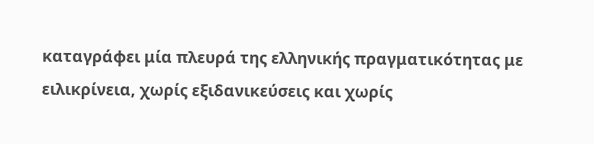καταγράφει μία πλευρά της ελληνικής πραγματικότητας με ειλικρίνεια, χωρίς εξιδανικεύσεις και χωρίς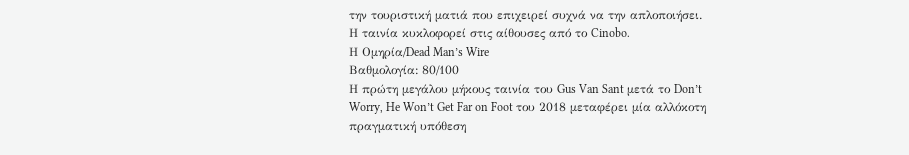την τουριστική ματιά που επιχειρεί συχνά να την απλοποιήσει.
Η ταινία κυκλοφορεί στις αίθουσες από το Cinobo.
Η Ομηρία/Dead Man’s Wire
Βαθμολογία: 80/100
Η πρώτη μεγάλου μήκους ταινία του Gus Van Sant μετά το Don’t Worry, He Won’t Get Far on Foot του 2018 μεταφέρει μία αλλόκοτη πραγματική υπόθεση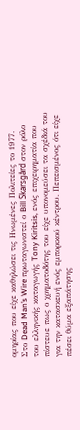ομηρίας που είχε καθηλώσει τις Ηνωμένες Πολιτείες το 1977.
Στο Dead Man’s Wire πρωταγωνιστεί ο Bill Skarsgård στον ρόλο του ελληνικής καταγωγής Tony Kiritsis, ενός επιχειρηματία που πίστευε πως ο χρηματοδότης του είχε υπονομεύσει τα σχέδιά του για την κατασκευή ενός εμπορικού κέντρου. Πεπεισμένος ότι είχε πέσει θύμα εξαπάτησης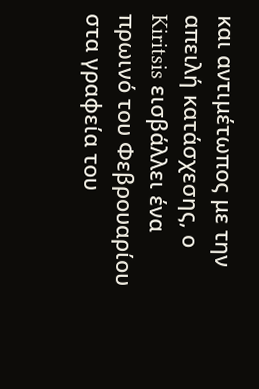και αντιμέτωπος με την απειλή κατάσχεσης, ο Kiritsis εισβάλλει ένα πρωινό του Φεβρουαρίου στα γραφεία του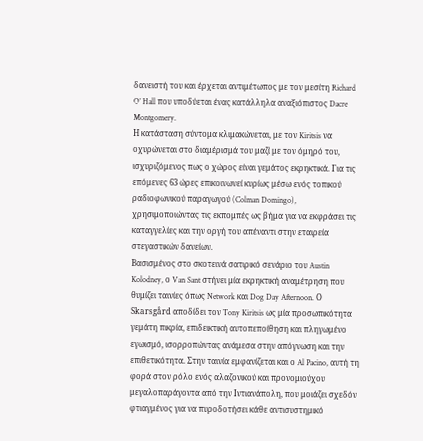δανειστή του και έρχεται αντιμέτωπος με τον μεσίτη Richard O’ Hall που υποδύεται ένας κατάλληλα αναξιόπιστος Dacre Montgomery.
Η κατάσταση σύντομα κλιμακώνεται, με τον Kiritsis να οχυρώνεται στο διαμέρισμά του μαζί με τον όμηρό του, ισχυριζόμενος πως ο χώρος είναι γεμάτος εκρηκτικά. Για τις επόμενες 63 ώρες επικοινωνεί κυρίως μέσω ενός τοπικού ραδιοφωνικού παραγωγού (Colman Domingo), χρησιμοποιώντας τις εκπομπές ως βήμα για να εκφράσει τις καταγγελίες και την οργή του απέναντι στην εταιρεία στεγαστικών δανείων.
Βασισμένος στο σκοτεινά σατιρικό σενάριο του Austin Kolodney, ο Van Sant στήνει μία εκρηκτική αναμέτρηση που θυμίζει ταινίες όπως Network και Dog Day Afternoon. Ο Skarsgård αποδίδει τον Tony Kiritsis ως μία προσωπικότητα γεμάτη πικρία, επιδεικτική αυτοπεποίθηση και πληγωμένο εγωισμό, ισορροπώντας ανάμεσα στην απόγνωση και την επιθετικότητα. Στην ταινία εμφανίζεται και ο Al Pacino, αυτή τη φορά στον ρόλο ενός αλαζονικού και προνομιούχου μεγαλοπαράγοντα από την Ιντιανάπολη, που μοιάζει σχεδόν φτιαγμένος για να πυροδοτήσει κάθε αντισυστημικό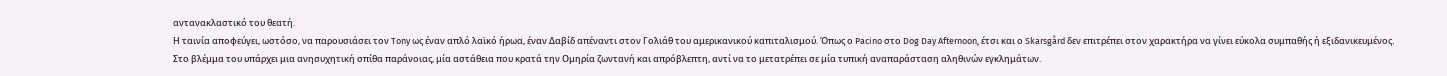αντανακλαστικό του θεατή.
Η ταινία αποφεύγει, ωστόσο, να παρουσιάσει τον Tony ως έναν απλό λαϊκό ήρωα, έναν Δαβίδ απέναντι στον Γολιάθ του αμερικανικού καπιταλισμού. Όπως ο Pacino στο Dog Day Afternoon, έτσι και ο Skarsgård δεν επιτρέπει στον χαρακτήρα να γίνει εύκολα συμπαθής ή εξιδανικευμένος. Στο βλέμμα του υπάρχει μια ανησυχητική σπίθα παράνοιας, μία αστάθεια που κρατά την Ομηρία ζωντανή και απρόβλεπτη, αντί να το μετατρέπει σε μία τυπική αναπαράσταση αληθινών εγκλημάτων.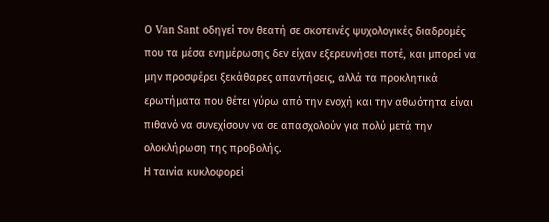Ο Van Sant οδηγεί τον θεατή σε σκοτεινές ψυχολογικές διαδρομές που τα μέσα ενημέρωσης δεν είχαν εξερευνήσει ποτέ, και μπορεί να μην προσφέρει ξεκάθαρες απαντήσεις, αλλά τα προκλητικά ερωτήματα που θέτει γύρω από την ενοχή και την αθωότητα είναι πιθανό να συνεχίσουν να σε απασχολούν για πολύ μετά την ολοκλήρωση της προβολής.
Η ταινία κυκλοφορεί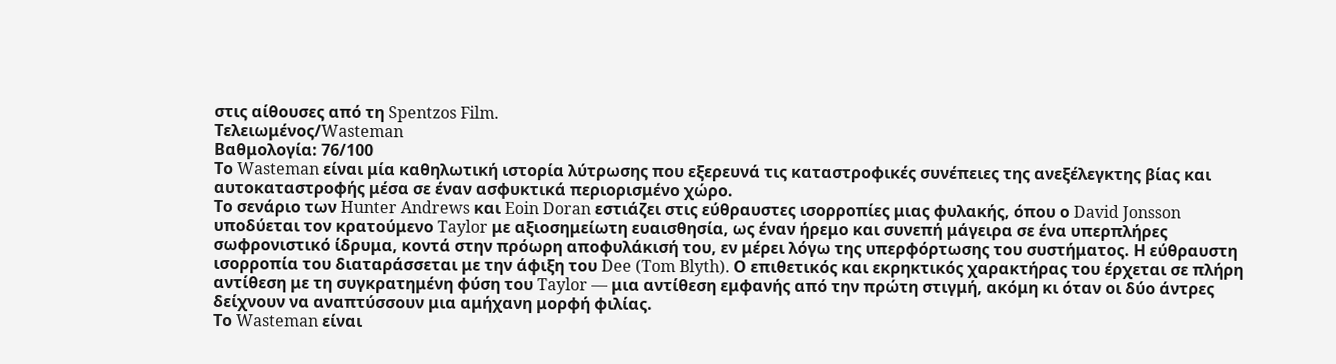στις αίθουσες από τη Spentzos Film.
Τελειωμένος/Wasteman
Βαθμολογία: 76/100
Το Wasteman είναι μία καθηλωτική ιστορία λύτρωσης που εξερευνά τις καταστροφικές συνέπειες της ανεξέλεγκτης βίας και αυτοκαταστροφής μέσα σε έναν ασφυκτικά περιορισμένο χώρο.
Το σενάριο των Hunter Andrews και Eoin Doran εστιάζει στις εύθραυστες ισορροπίες μιας φυλακής, όπου ο David Jonsson υποδύεται τον κρατούμενο Taylor με αξιοσημείωτη ευαισθησία, ως έναν ήρεμο και συνεπή μάγειρα σε ένα υπερπλήρες σωφρονιστικό ίδρυμα, κοντά στην πρόωρη αποφυλάκισή του, εν μέρει λόγω της υπερφόρτωσης του συστήματος. Η εύθραυστη ισορροπία του διαταράσσεται με την άφιξη του Dee (Tom Blyth). Ο επιθετικός και εκρηκτικός χαρακτήρας του έρχεται σε πλήρη αντίθεση με τη συγκρατημένη φύση του Taylor — μια αντίθεση εμφανής από την πρώτη στιγμή, ακόμη κι όταν οι δύο άντρες δείχνουν να αναπτύσσουν μια αμήχανη μορφή φιλίας.
Το Wasteman είναι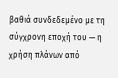βαθιά συνδεδεμένο με τη σύγχρονη εποχή του — η χρήση πλάνων από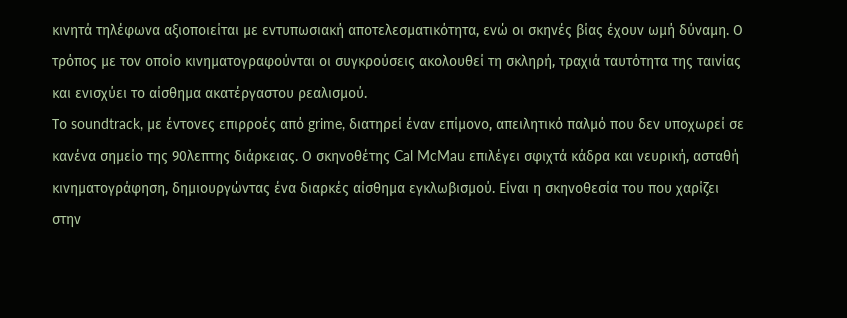κινητά τηλέφωνα αξιοποιείται με εντυπωσιακή αποτελεσματικότητα, ενώ οι σκηνές βίας έχουν ωμή δύναμη. Ο τρόπος με τον οποίο κινηματογραφούνται οι συγκρούσεις ακολουθεί τη σκληρή, τραχιά ταυτότητα της ταινίας και ενισχύει το αίσθημα ακατέργαστου ρεαλισμού.
Το soundtrack, με έντονες επιρροές από grime, διατηρεί έναν επίμονο, απειλητικό παλμό που δεν υποχωρεί σε κανένα σημείο της 90λεπτης διάρκειας. Ο σκηνοθέτης Cal McMau επιλέγει σφιχτά κάδρα και νευρική, ασταθή κινηματογράφηση, δημιουργώντας ένα διαρκές αίσθημα εγκλωβισμού. Είναι η σκηνοθεσία του που χαρίζει στην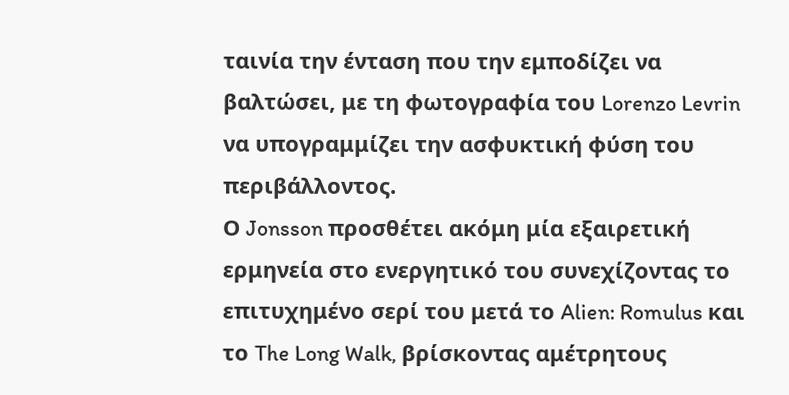ταινία την ένταση που την εμποδίζει να βαλτώσει, με τη φωτογραφία του Lorenzo Levrin να υπογραμμίζει την ασφυκτική φύση του περιβάλλοντος.
Ο Jonsson προσθέτει ακόμη μία εξαιρετική ερμηνεία στο ενεργητικό του συνεχίζοντας το επιτυχημένο σερί του μετά το Alien: Romulus και το The Long Walk, βρίσκοντας αμέτρητους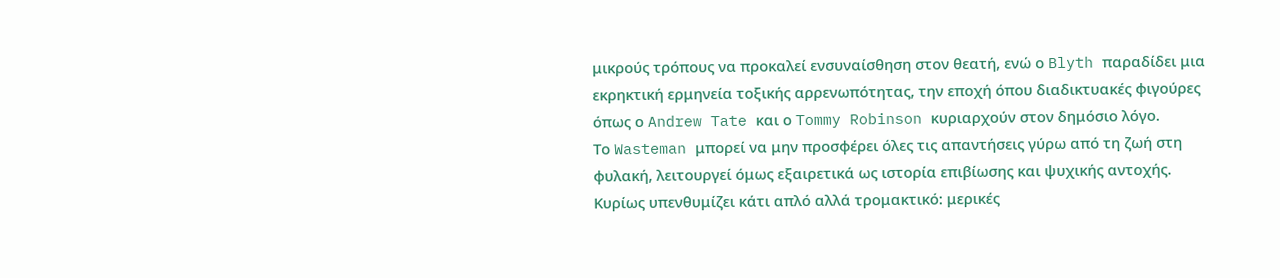μικρούς τρόπους να προκαλεί ενσυναίσθηση στον θεατή, ενώ ο Blyth παραδίδει μια εκρηκτική ερμηνεία τοξικής αρρενωπότητας, την εποχή όπου διαδικτυακές φιγούρες όπως ο Andrew Tate και ο Tommy Robinson κυριαρχούν στον δημόσιο λόγο.
Το Wasteman μπορεί να μην προσφέρει όλες τις απαντήσεις γύρω από τη ζωή στη φυλακή, λειτουργεί όμως εξαιρετικά ως ιστορία επιβίωσης και ψυχικής αντοχής. Κυρίως υπενθυμίζει κάτι απλό αλλά τρομακτικό: μερικές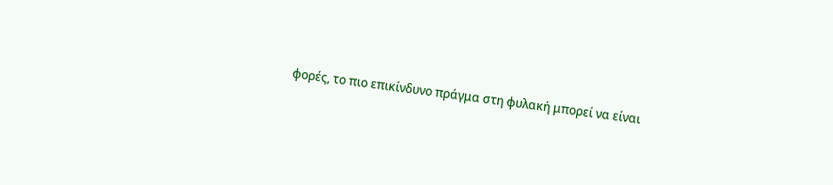φορές, το πιο επικίνδυνο πράγμα στη φυλακή μπορεί να είναι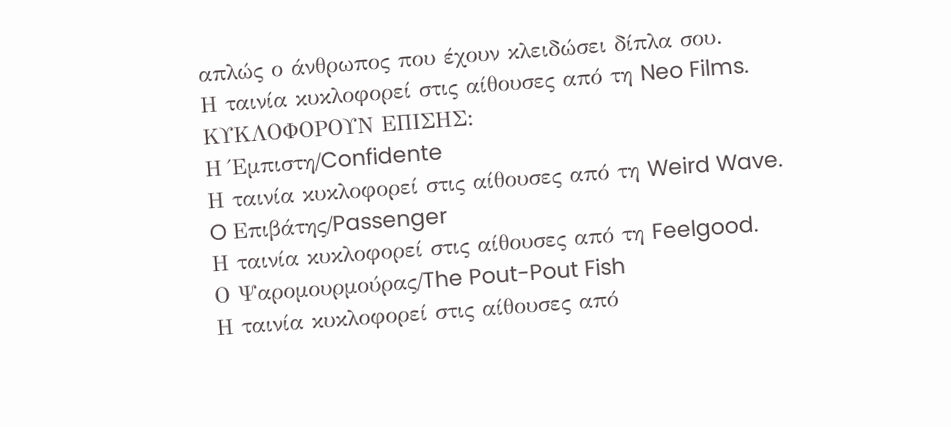απλώς ο άνθρωπος που έχουν κλειδώσει δίπλα σου.
Η ταινία κυκλοφορεί στις αίθουσες από τη Neo Films.
ΚΥΚΛΟΦΟΡΟΥΝ ΕΠΙΣΗΣ:
Η Έμπιστη/Confidente
Η ταινία κυκλοφορεί στις αίθουσες από τη Weird Wave.
O Επιβάτης/Passenger
Η ταινία κυκλοφορεί στις αίθουσες από τη Feelgood.
Ο Ψαρομουρμούρας/The Pout-Pout Fish
Η ταινία κυκλοφορεί στις αίθουσες από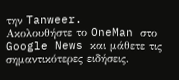την Tanweer.
Ακολουθήστε το OneMan στο Google News και μάθετε τις σημαντικότερες ειδήσεις.